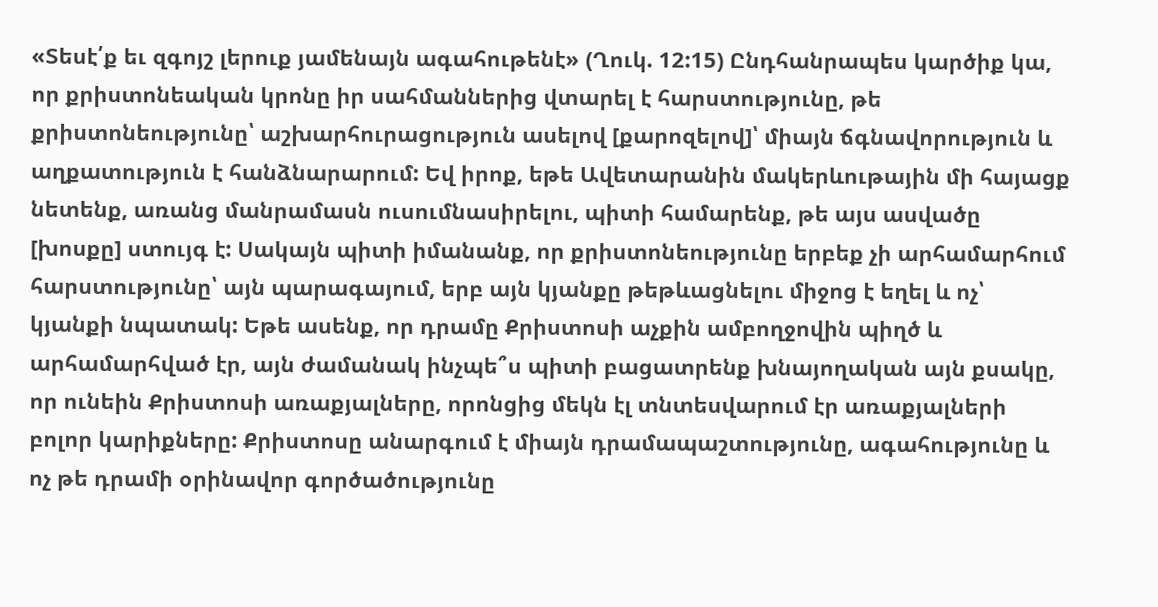«Տեսէ՛ք եւ զգոյշ լերուք յամենայն ագահութենէ» (Ղուկ. 12:15) Ընդհանրապես կարծիք կա, որ քրիստոնեական կրոնը իր սահմաններից վտարել է հարստությունը, թե քրիստոնեությունը՝ աշխարհուրացություն ասելով [քարոզելով]՝ միայն ճգնավորություն և աղքատություն է հանձնարարում: Եվ իրոք, եթե Ավետարանին մակերևութային մի հայացք նետենք, առանց մանրամասն ուսումնասիրելու, պիտի համարենք, թե այս ասվածը [խոսքը] ստույգ է: Սակայն պիտի իմանանք, որ քրիստոնեությունը երբեք չի արհամարհում հարստությունը՝ այն պարագայում, երբ այն կյանքը թեթևացնելու միջոց է եղել և ոչ՝ կյանքի նպատակ: Եթե ասենք, որ դրամը Քրիստոսի աչքին ամբողջովին պիղծ և արհամարհված էր, այն ժամանակ ինչպե՞ս պիտի բացատրենք խնայողական այն քսակը, որ ունեին Քրիստոսի առաքյալները, որոնցից մեկն էլ տնտեսվարում էր առաքյալների բոլոր կարիքները: Քրիստոսը անարգում է միայն դրամապաշտությունը, ագահությունը և ոչ թե դրամի օրինավոր գործածությունը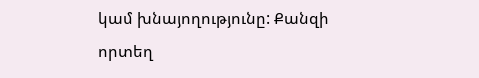կամ խնայողությունը: Քանզի որտեղ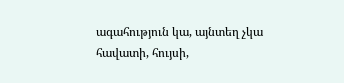ագահություն կա, այնտեղ չկա հավատի, հույսի,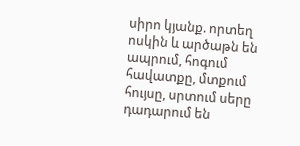սիրո կյանք. որտեղ ոսկին և արծաթն են ապրում, հոգում հավատքը, մտքում հույսը, սրտում սերը դադարում են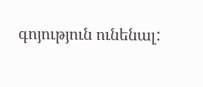գոյություն ունենալ: